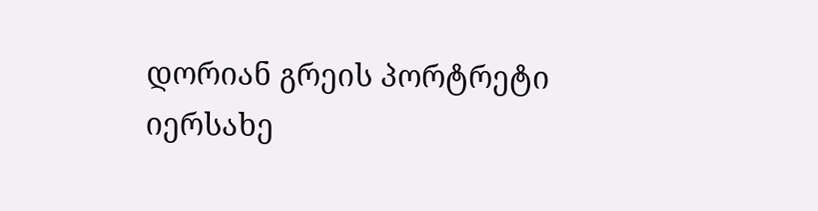დორიან გრეის პორტრეტი
იერსახე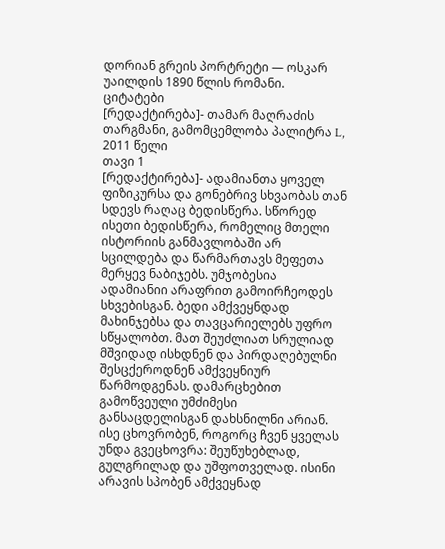დორიან გრეის პორტრეტი — ოსკარ უაილდის 1890 წლის რომანი.
ციტატები
[რედაქტირება]- თამარ მაღრაძის თარგმანი, გამომცემლობა პალიტრა L, 2011 წელი
თავი 1
[რედაქტირება]- ადამიანთა ყოველ ფიზიკურსა და გონებრივ სხვაობას თან სდევს რაღაც ბედისწერა. სწორედ ისეთი ბედისწერა, რომელიც მთელი ისტორიის განმავლობაში არ სცილდება და წარმართავს მეფეთა მერყევ ნაბიჯებს. უმჯობესია ადამიანიი არაფრით გამოირჩეოდეს სხვებისგან. ბედი ამქვეყნდად მახინჯებსა და თავცარიელებს უფრო სწყალობთ. მათ შეუძლიათ სრულიად მშვიდად ისხდნენ და პირდაღებულნი შესცქეროდნენ ამქვეყნიურ წარმოდგენას. დამარცხებით გამოწვეული უმძიმესი განსაცდელისგან დახსნილნი არიან. ისე ცხოვრობენ, როგორც ჩვენ ყველას უნდა გვეცხოვრა: შეუწუხებლად, გულგრილად და უშფოთველად. ისინი არავის სპობენ ამქვეყნად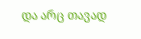და არც თავად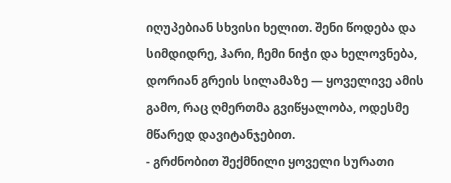იღუპებიან სხვისი ხელით. შენი წოდება და სიმდიდრე, ჰარი, ჩემი ნიჭი და ხელოვნება, დორიან გრეის სილამაზე — ყოველივე ამის გამო, რაც ღმერთმა გვიწყალობა, ოდესმე მწარედ დავიტანჯებით.
- გრძნობით შექმნილი ყოველი სურათი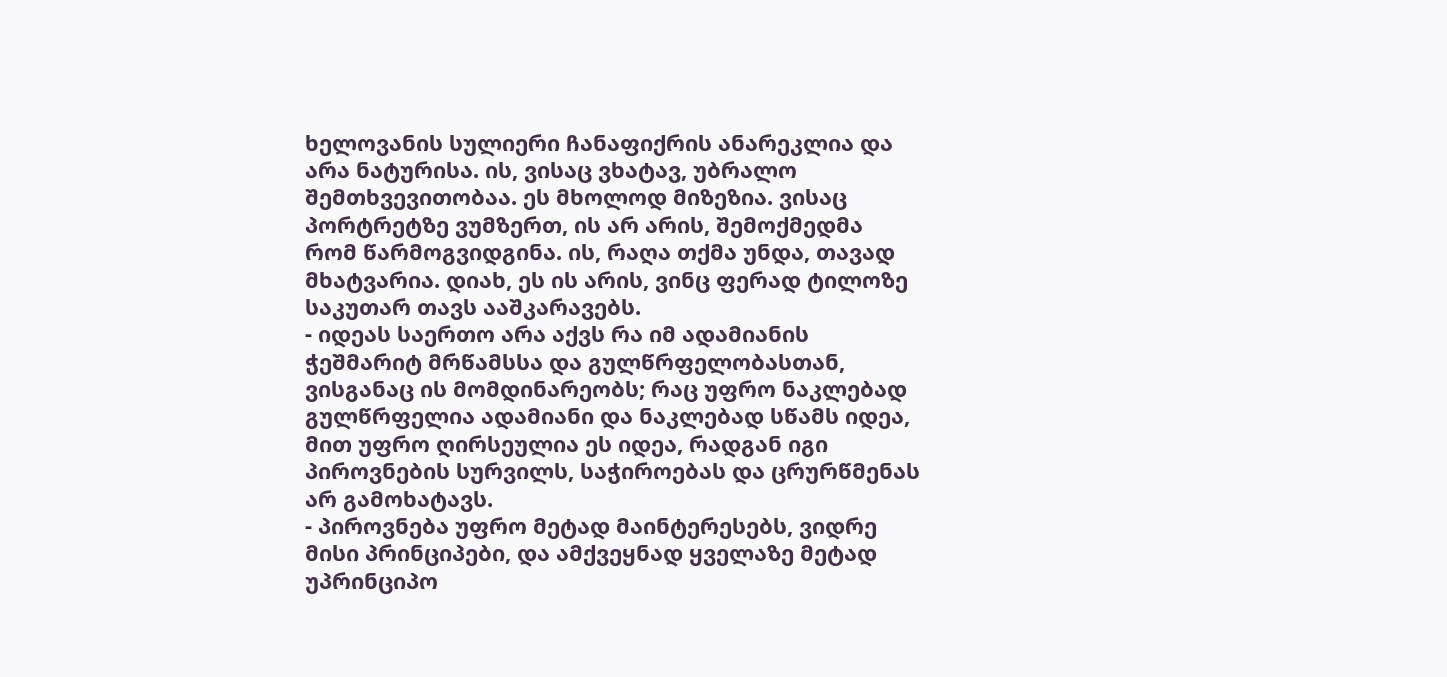ხელოვანის სულიერი ჩანაფიქრის ანარეკლია და არა ნატურისა. ის, ვისაც ვხატავ, უბრალო შემთხვევითობაა. ეს მხოლოდ მიზეზია. ვისაც პორტრეტზე ვუმზერთ, ის არ არის, შემოქმედმა რომ წარმოგვიდგინა. ის, რაღა თქმა უნდა, თავად მხატვარია. დიახ, ეს ის არის, ვინც ფერად ტილოზე საკუთარ თავს ააშკარავებს.
- იდეას საერთო არა აქვს რა იმ ადამიანის ჭეშმარიტ მრწამსსა და გულწრფელობასთან, ვისგანაც ის მომდინარეობს; რაც უფრო ნაკლებად გულწრფელია ადამიანი და ნაკლებად სწამს იდეა, მით უფრო ღირსეულია ეს იდეა, რადგან იგი პიროვნების სურვილს, საჭიროებას და ცრურწმენას არ გამოხატავს.
- პიროვნება უფრო მეტად მაინტერესებს, ვიდრე მისი პრინციპები, და ამქვეყნად ყველაზე მეტად უპრინციპო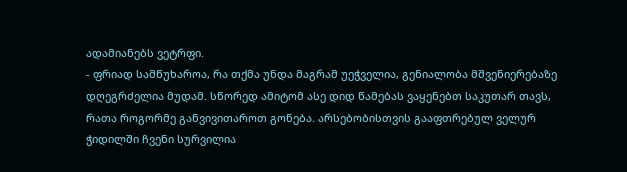ადამიანებს ვეტრფი.
- ფრიად სამწუხაროა, რა თქმა უნდა მაგრამ უეჭველია, გენიალობა მშვენიერებაზე დღეგრძელია მუდამ. სწორედ ამიტომ ასე დიდ წამებას ვაყენებთ საკუთარ თავს, რათა როგორმე განვივითაროთ გონება. არსებობისთვის გააფთრებულ ველურ ჭიდილში ჩვენი სურვილია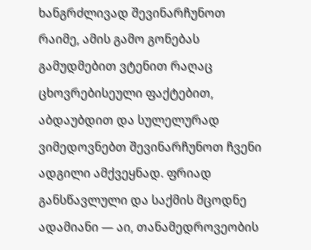ხანგრძლივად შევინარჩუნოთ რაიმე, ამის გამო გონებას გამუდმებით ვტენით რაღაც ცხოვრებისეული ფაქტებით, აბდაუბდით და სულელურად ვიმედოვნებთ შევინარჩუნოთ ჩვენი ადგილი ამქვეყნად. ფრიად განსწავლული და საქმის მცოდნე ადამიანი — აი, თანამედროვეობის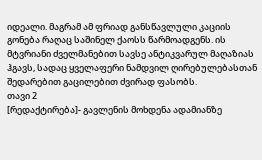იდეალი. მაგრამ ამ ფრიად განსწავლული კაციის გონება რაღაც საშინელ ქაოსს წარმოადგენს. ის მტვრიანი ძველმანებით სავსე ანტიკვარულ მაღაზიას ჰგავს, სადაც ყველაფერი ნამდვილ ღირებულებასთან შედარებით გაცილებით ძვირად ფასობს.
თავი 2
[რედაქტირება]- გავლენის მოხდენა ადამიანზე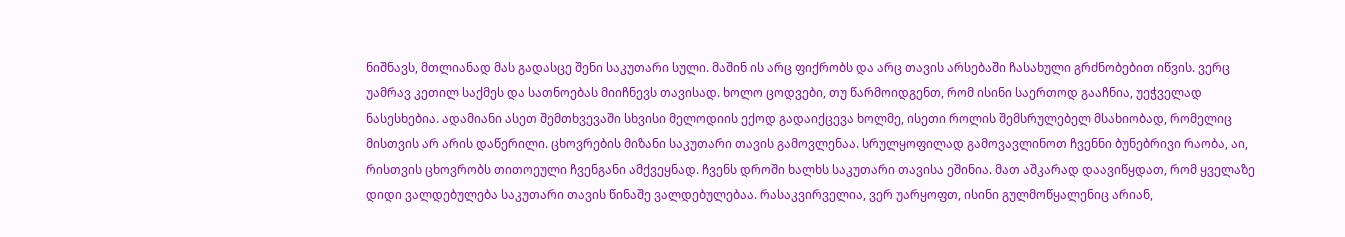ნიშნავს, მთლიანად მას გადასცე შენი საკუთარი სული. მაშინ ის არც ფიქრობს და არც თავის არსებაში ჩასახული გრძნობებით იწვის. ვერც უამრავ კეთილ საქმეს და სათნოებას მიიჩნევს თავისად. ხოლო ცოდვები, თუ წარმოიდგენთ, რომ ისინი საერთოდ გააჩნია, უეჭველად ნასესხებია. ადამიანი ასეთ შემთხვევაში სხვისი მელოდიის ექოდ გადაიქცევა ხოლმე, ისეთი როლის შემსრულებელ მსახიობად, რომელიც მისთვის არ არის დაწერილი. ცხოვრების მიზანი საკუთარი თავის გამოვლენაა. სრულყოფილად გამოვავლინოთ ჩვენნი ბუნებრივი რაობა, აი, რისთვის ცხოვრობს თითოეული ჩვენგანი ამქვეყნად. ჩვენს დროში ხალხს საკუთარი თავისა ეშინია. მათ აშკარად დაავიწყდათ, რომ ყველაზე დიდი ვალდებულება საკუთარი თავის წინაშე ვალდებულებაა. რასაკვირველია, ვერ უარყოფთ, ისინი გულმოწყალენიც არიან,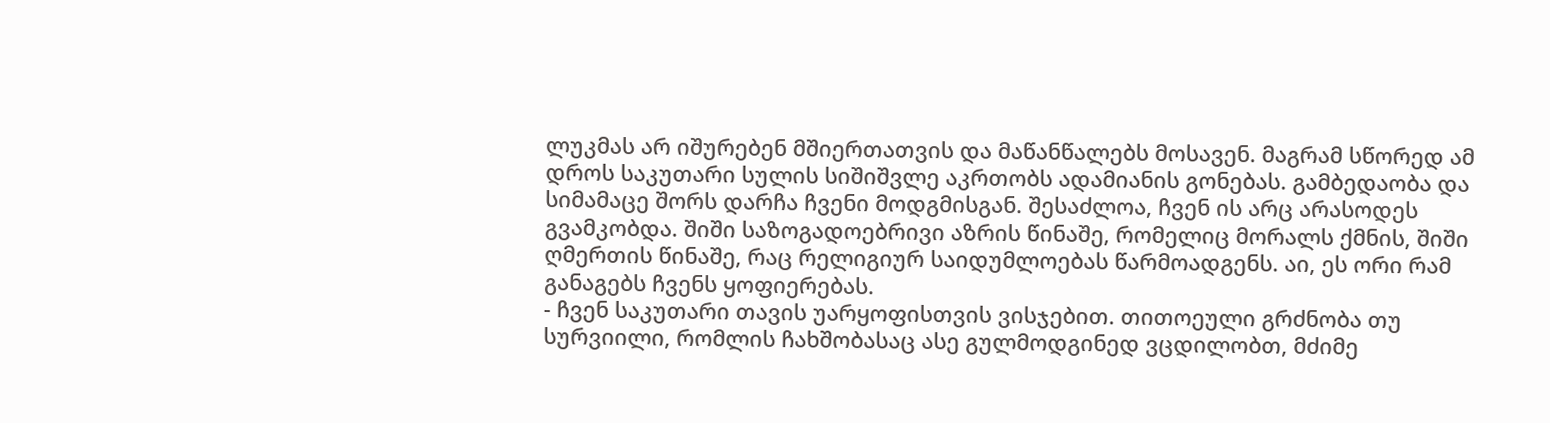ლუკმას არ იშურებენ მშიერთათვის და მაწანწალებს მოსავენ. მაგრამ სწორედ ამ დროს საკუთარი სულის სიშიშვლე აკრთობს ადამიანის გონებას. გამბედაობა და სიმამაცე შორს დარჩა ჩვენი მოდგმისგან. შესაძლოა, ჩვენ ის არც არასოდეს გვამკობდა. შიში საზოგადოებრივი აზრის წინაშე, რომელიც მორალს ქმნის, შიში ღმერთის წინაშე, რაც რელიგიურ საიდუმლოებას წარმოადგენს. აი, ეს ორი რამ განაგებს ჩვენს ყოფიერებას.
- ჩვენ საკუთარი თავის უარყოფისთვის ვისჯებით. თითოეული გრძნობა თუ სურვიილი, რომლის ჩახშობასაც ასე გულმოდგინედ ვცდილობთ, მძიმე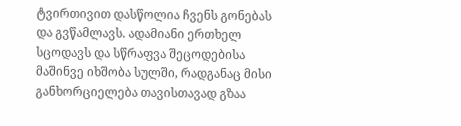ტვირთივით დასწოლია ჩვენს გონებას და გვწამლავს. ადამიანი ერთხელ სცოდავს და სწრაფვა შეცოდებისა მაშინვე იხშობა სულში, რადგანაც მისი განხორციელება თავისთავად გზაა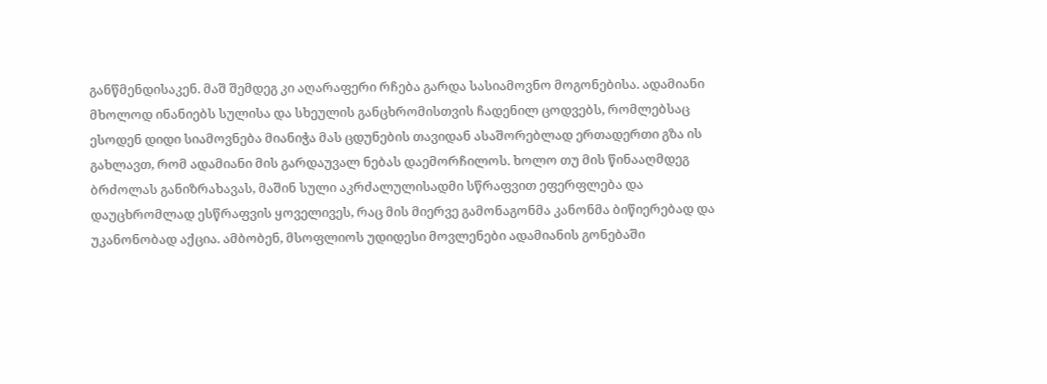განწმენდისაკენ. მაშ შემდეგ კი აღარაფერი რჩება გარდა სასიამოვნო მოგონებისა. ადამიანი მხოლოდ ინანიებს სულისა და სხეულის განცხრომისთვის ჩადენილ ცოდვებს, რომლებსაც ესოდენ დიდი სიამოვნება მიანიჭა მას ცდუნების თავიდან ასაშორებლად ერთადერთი გზა ის გახლავთ, რომ ადამიანი მის გარდაუვალ ნებას დაემორჩილოს. ხოლო თუ მის წინააღმდეგ ბრძოლას განიზრახავას, მაშინ სული აკრძალულისადმი სწრაფვით ეფერფლება და დაუცხრომლად ესწრაფვის ყოველივეს, რაც მის მიერვე გამონაგონმა კანონმა ბიწიერებად და უკანონობად აქცია. ამბობენ, მსოფლიოს უდიდესი მოვლენები ადამიანის გონებაში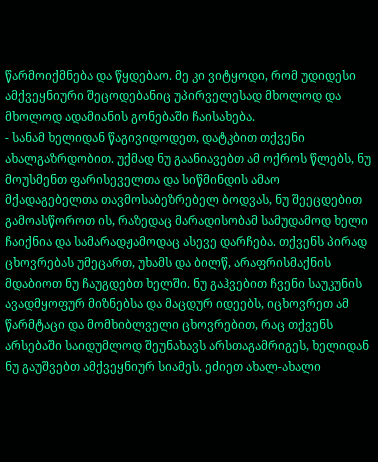წარმოიქმნება და წყდებაო. მე კი ვიტყოდი, რომ უდიდესი ამქვეყნიური შეცოდებანიც უპირველესად მხოლოდ და მხოლოდ ადამიანის გონებაში ჩაისახება.
- სანამ ხელიდან წაგივიდოდეთ, დატკბით თქვენი ახალგაზრდობით. უქმად ნუ გაანიავებთ ამ ოქროს წლებს, ნუ მოუსმენთ ფარისეველთა და სიწმინდის ამაო მქადაგებელთა თავმოსაბეზრებელ ბოდვას, ნუ შეეცდებით გამოასწოროთ ის, რაზედაც მარადისობამ სამუდამოდ ხელი ჩაიქნია და სამარადჟამოდაც ასევე დარჩება. თქვენს პირად ცხოვრებას უმეცართ, უხამს და ბილწ, არაფრისმაქნის მდაბიოთ ნუ ჩაუგდებთ ხელში. ნუ გაჰვებით ჩვენი საუკუნის ავადმყოფურ მიზნებსა და მაცდურ იდეებს, იცხოვრეთ ამ წარმტაცი და მომხიბლველი ცხოვრებით, რაც თქვენს არსებაში საიდუმლოდ შეუნახავს არსთაგამრიგეს, ხელიდან ნუ გაუშვებთ ამქვეყნიურ სიამეს. ეძიეთ ახალ-ახალი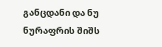განცდანი და ნუ ნურაფრის შიშს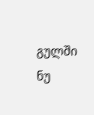გულში ნუ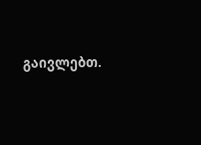გაივლებთ.